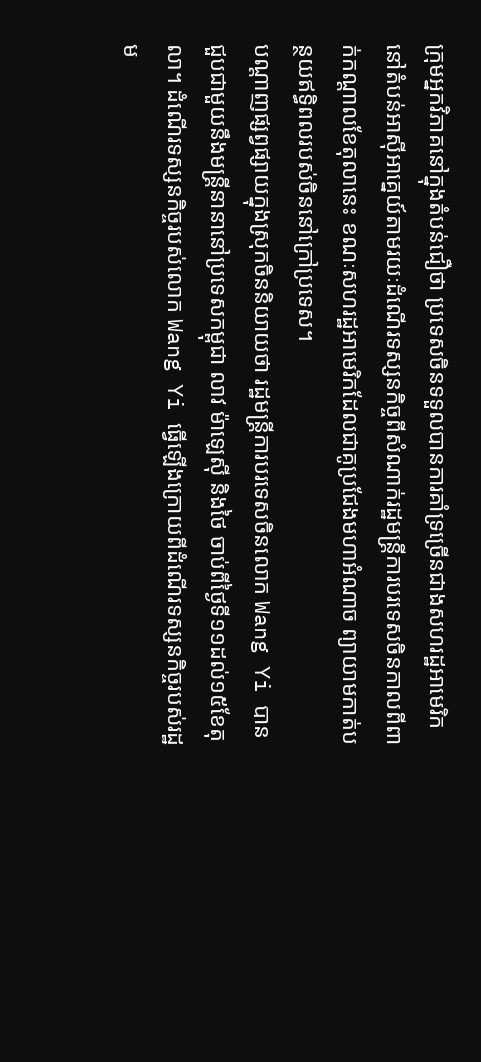ក្រុមអ្នកវិភាគនៅក្នុងតំបន់ជឿថា ប្រទេសចិនទទួលបានការគាំទ្រច្រើនជាងសហរដ្ឋអាមេរិកនៅតំបន់អាស៊ីអាគ្នេយ៍តាមរយៈដំណើរទស្សនកិច្ចពីសំណាក់រដ្ឋមន្ត្រីការបរទេសចិនកាលពីពាក់កណ្តាលខែតុលានេះ ខណៈសហរដ្ឋអាមេរិកដែលជាគូប្រជែងមហាអំណាច ព្យាយាមកាត់បន្ថយឥទ្ធិពលរបស់ចិននៅក្រៅប្រទេស។
បណ្តាញផ្សព្វផ្សាយក្នុងស្រុកចិននិយាយថា រដ្ឋមន្ត្រីការបរទេសចិនលោក Wang Yi បានជួបជាមួយនឹងមន្ត្រីនានានៅប្រទេសកម្ពុជា លាវ ម៉ាឡេស៊ី និងថៃ ចាប់ពីថ្ងៃទី១១ដល់១៥ខែតុលា។ ដំណើរទស្សនកិច្ចរបស់លោក Wang Yi ធ្វើឡើងក្រោយពីដំណើរទស្សនកិច្ចរបស់រដ្ឋម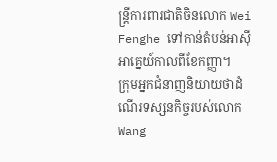ន្ត្រីការពារជាតិចិនលោក Wei Fenghe ទៅកាន់តំបន់អាស៊ីអាគ្នេយ៍កាលពីខែកញ្ញា។
ក្រុមអ្នកជំនាញនិយាយថាដំណើរទស្សនកិច្ចរបស់លោក Wang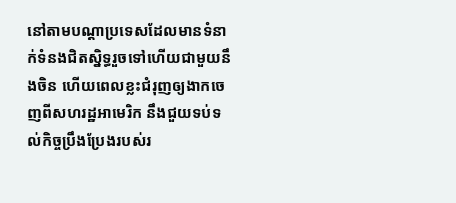នៅតាមបណ្តាប្រទេសដែលមានទំនាក់ទំនងជិតស្និទ្ធរួចទៅហើយជាមួយនឹងចិន ហើយពេលខ្លះជំរុញឲ្យងាកចេញពីសហរដ្ឋអាមេរិក នឹងជួយទប់ទល់កិច្ចប្រឹងប្រែងរបស់រ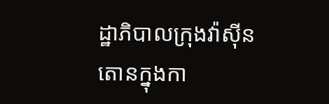ដ្ឋាភិបាលក្រុងវ៉ាស៊ីនតោនក្នុងកា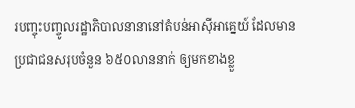របញ្ចុះបញ្ចូលរដ្ឋាភិបាលនានានៅតំបន់អាស៊ីអាគ្នេយ៍ ដែលមានប្រជាជនសរុបចំនួន ៦៥០លាននាក់ ឲ្យមកខាងខ្លួ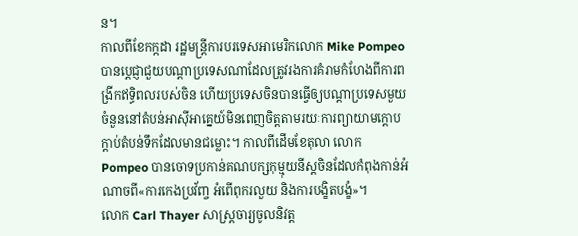ន។
កាលពីខែកក្កដា រដ្ឋមន្ត្រីការបរទេសអាមេរិកលោក Mike Pompeo បានប្តេជ្ញាជួយបណ្តាប្រទេសណាដែលត្រូវរងការគំរាមកំហែងពីការពង្រីកឥទ្ធិពលរបស់ចិន ហើយប្រទេសចិនបានធ្វើឲ្យបណ្តាប្រទេសមួយចំនួននៅតំបន់អាស៊ីអាគ្នេយ៍មិនពេញចិត្តតាមរយៈការព្យាយាមក្តោបក្តាប់តំបន់ទឹកដែលមានជម្លោះ។ កាលពីដើមខែតុលា លោក Pompeo បានចោទប្រកាន់គណបក្សកុម្មុយនីស្តចិនដែលកំពុងកាន់អំណាចពី«ការកេងប្រវ័ញ្ច អំពើពុករលួយ និងការបង្ខិតបង្ខំ»។
លោក Carl Thayer សាស្ត្រចារ្យចូលនិវត្ត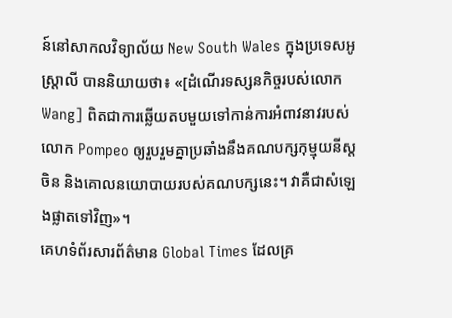ន៍នៅសាកលវិទ្យាល័យ New South Wales ក្នុងប្រទេសអូស្ត្រាលី បាននិយាយថា៖ «[ដំណើរទស្សនកិច្ចរបស់លោក Wang] ពិតជាការឆ្លើយតបមួយទៅកាន់ការអំពាវនាវរបស់លោក Pompeo ឲ្យរួបរួមគ្នាប្រឆាំងនឹងគណបក្សកុម្មុយនីស្តចិន និងគោលនយោបាយរបស់គណបក្សនេះ។ វាគឺជាសំឡេងផ្លាតទៅវិញ»។
គេហទំព័រសារព័ត៌មាន Global Times ដែលគ្រ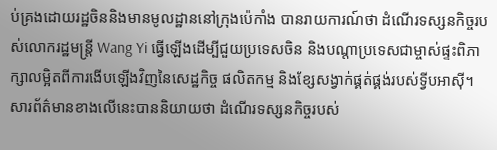ប់គ្រងដោយរដ្ឋចិននិងមានមូលដ្ឋាននៅក្រុងប៉េកាំង បានរាយការណ៍ថា ដំណើរទស្សនកិច្ចរបស់លោករដ្ឋមន្ត្រី Wang Yi ធ្វើឡើងដើម្បីជួយប្រទេសចិន និងបណ្តាប្រទេសជាម្ចាស់ផ្ទះពិភាក្សាលម្អិតពីការងើបឡើងវិញនៃសេដ្ឋកិច្ច ផលិតកម្ម និងខ្សែសង្វាក់ផ្គត់ផ្គង់របស់ទ្វីបអាស៊ី។
សារព័ត៌មានខាងលើនេះបាននិយាយថា ដំណើរទស្សនកិច្ចរបស់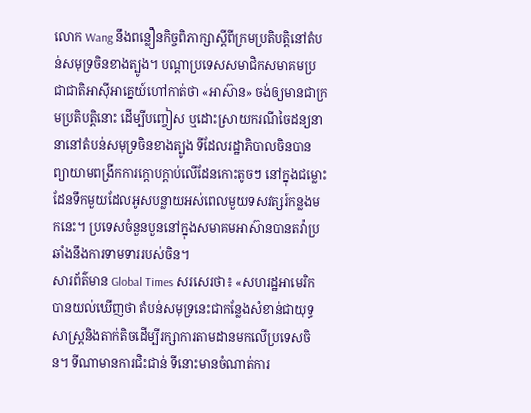លោក Wang នឹងពន្លឿនកិច្ចពិភាក្សាស្តីពីក្រមប្រតិបត្តិនៅតំបន់សមុទ្រចិនខាងត្បូង។ បណ្តាប្រទេសសមាជិកសមាគមប្រជាជាតិអាស៊ីអាគ្នេយ៍ហៅកាត់ថា «អាស៊ាន» ចង់ឲ្យមានជាក្រមប្រតិបត្តិនោះ ដើម្បីបញ្ចៀស ឬដោះស្រាយករណីចៃដន្យនានានៅតំបន់សមុទ្រចិនខាងត្បូង ទីដែលរដ្ឋាភិបាលចិនបានព្យាយាមពង្រីកការក្តោបក្តាប់លើដែនកោះតូចៗ នៅក្នុងជម្លោះដែនទឹកមួយដែលអូសបន្លាយអស់ពេលមួយទសវត្សរ៍កន្លងមកនេះ។ ប្រទេសចំនួនបួននៅក្នុងសមាគមអាស៊ានបានតវ៉ាប្រឆាំងនឹងការទាមទាររបស់ចិន។
សារព័ត៌មាន Global Times សរសេរថា៖ «សហរដ្ឋអាមេរិកបានយល់ឃើញថា តំបន់សមុទ្រនេះជាកន្លែងសំខាន់ជាយុទ្ធសាស្ត្រនិងតាក់តិចដើម្បីរក្សាការតាមដានមកលើប្រទេសចិន។ ទីណាមានការជិះជាន់ ទីនោះមានចំណាត់ការ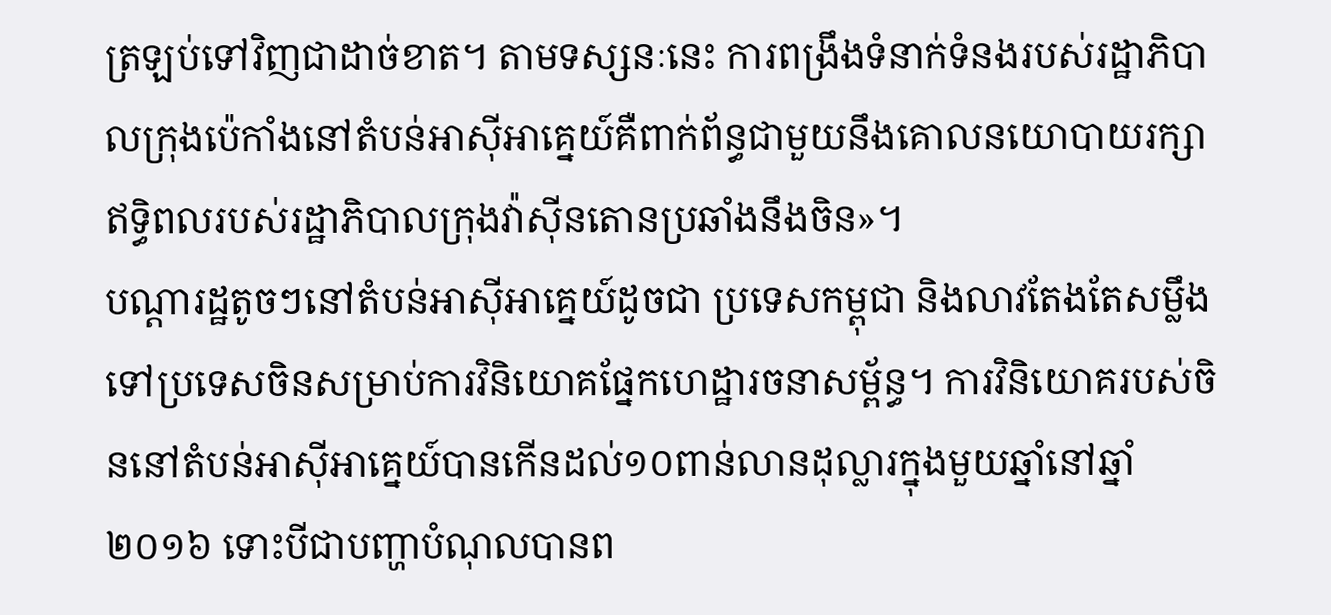ត្រឡប់ទៅវិញជាដាច់ខាត។ តាមទស្សនៈនេះ ការពង្រឹងទំនាក់ទំនងរបស់រដ្ឋាភិបាលក្រុងប៉េកាំងនៅតំបន់អាស៊ីអាគ្នេយ៍គឺពាក់ព័ន្ធជាមួយនឹងគោលនយោបាយរក្សាឥទ្ធិពលរបស់រដ្ឋាភិបាលក្រុងវ៉ាស៊ីនតោនប្រឆាំងនឹងចិន»។
បណ្តារដ្ឋតូចៗនៅតំបន់អាស៊ីអាគ្នេយ៍ដូចជា ប្រទេសកម្ពុជា និងលាវតែងតែសម្លឹងទៅប្រទេសចិនសម្រាប់ការវិនិយោគផ្នែកហេដ្ឋារចនាសម្ព័ន្ធ។ ការវិនិយោគរបស់ចិននៅតំបន់អាស៊ីអាគ្នេយ៍បានកើនដល់១០ពាន់លានដុល្លារក្នុងមួយឆ្នាំនៅឆ្នាំ ២០១៦ ទោះបីជាបញ្ហាបំណុលបានព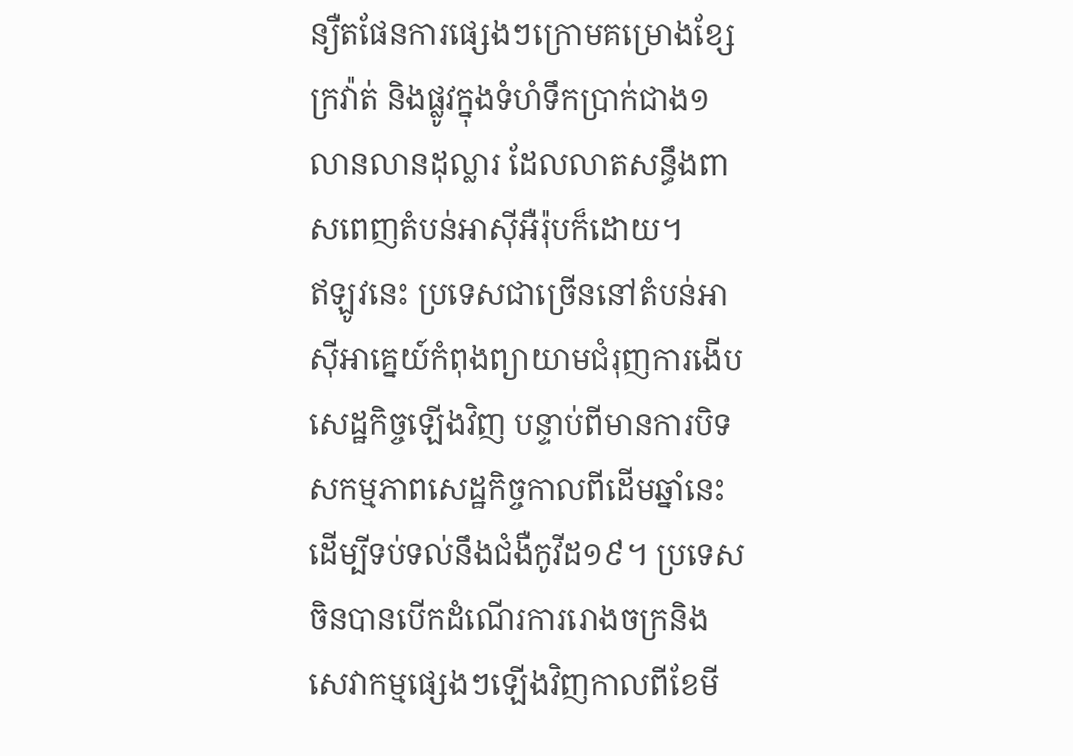ន្យឺតផែនការផ្សេងៗក្រោមគម្រោងខ្សែក្រវ៉ាត់ និងផ្លូវក្នុងទំហំទឹកប្រាក់ជាង១លានលានដុល្លារ ដែលលាតសន្ធឹងពាសពេញតំបន់អាស៊ីអឺរ៉ុបក៏ដោយ។
ឥឡូវនេះ ប្រទេសជាច្រើននៅតំបន់អាស៊ីអាគ្នេយ៍កំពុងព្យាយាមជំរុញការងើបសេដ្ឋកិច្ចឡើងវិញ បន្ទាប់ពីមានការបិទសកម្មភាពសេដ្ឋកិច្ចកាលពីដើមឆ្នាំនេះ ដើម្បីទប់ទល់នឹងជំងឺកូវីដ១៩។ ប្រទេសចិនបានបើកដំណើរការរោងចក្រនិងសេវាកម្មផ្សេងៗឡើងវិញកាលពីខែមី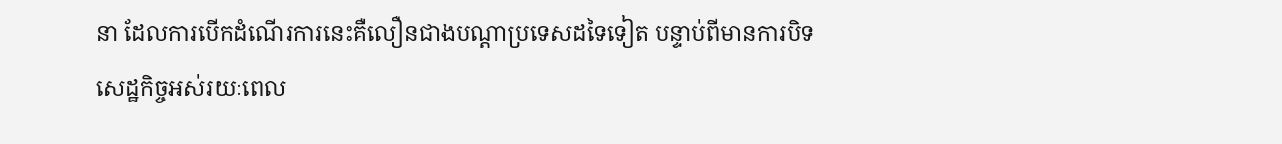នា ដែលការបើកដំណើរការនេះគឺលឿនជាងបណ្តាប្រទេសដទៃទៀត បន្ទាប់ពីមានការបិទសេដ្ឋកិច្ចអស់រយៈពេល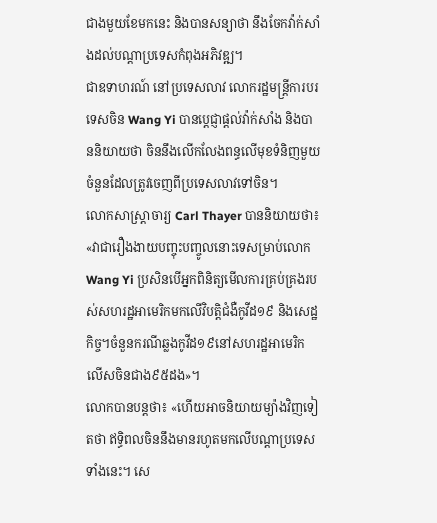ជាងមួយខែមកនេះ និងបានសន្យាថា នឹងចែកវ៉ាក់សាំងដល់បណ្តាប្រទេសកំពុងអភិវឌ្ឍ។
ជាឧទាហរណ៍ នៅប្រទេសលាវ លោករដ្ឋមន្ត្រីការបរទេសចិន Wang Yi បានប្តេជ្ញាផ្តល់វ៉ាក់សាំង និងបាននិយាយថា ចិននឹងលើកលែងពន្ធលើមុខទំនិញមួយចំនួនដែលត្រូវចេញពីប្រទេសលាវទៅចិន។
លោកសាស្ត្រាចារ្យ Carl Thayer បាននិយាយថា៖ «វាជារឿងងាយបញ្ចុះបញ្ចូលនោះទេសម្រាប់លោក Wang Yi ប្រសិនបើអ្នកពិនិត្យមើលការគ្រប់គ្រងរបស់សហរដ្ឋអាមេរិកមកលើវិបត្តិជំងឺកូវីដ១៩ និងសេដ្ឋកិច្ច។ចំនួនករណីឆ្លងកូវីដ១៩នៅសហរដ្ឋអាមេរិក លើសចិនជាង៩៥ដង»។
លោកបានបន្តថា៖ «ហើយអាចនិយាយម្យ៉ាងវិញទៀតថា ឥទ្ធិពលចិននឹងមានរហូតមកលើបណ្តាប្រទេសទាំងនេះ។ សេ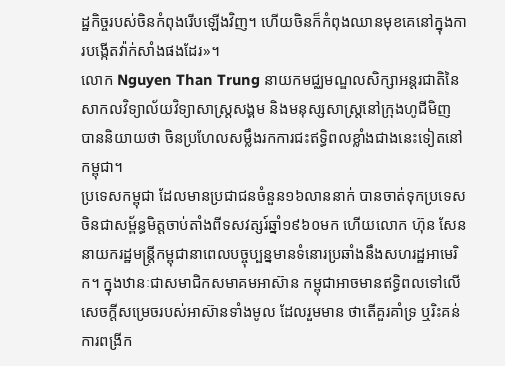ដ្ឋកិច្ចរបស់ចិនកំពុងរើបឡើងវិញ។ ហើយចិនក៏កំពុងឈានមុខគេនៅក្នុងការបង្កើតវ៉ាក់សាំងផងដែរ»។
លោក Nguyen Than Trung នាយកមជ្ឈមណ្ឌលសិក្សាអន្តរជាតិនៃសាកលវិទ្យាល័យវិទ្យាសាស្ត្រសង្គម និងមនុស្សសាស្ត្រនៅក្រុងហូជីមិញ បាននិយាយថា ចិនប្រហែលសម្លឹងរកការជះឥទ្ធិពលខ្លាំងជាងនេះទៀតនៅកម្ពុជា។
ប្រទេសកម្ពុជា ដែលមានប្រជាជនចំនួន១៦លាននាក់ បានចាត់ទុកប្រទេសចិនជាសម្ព័ន្ធមិត្តចាប់តាំងពីទសវត្សរ៍ឆ្នាំ១៩៦០មក ហើយលោក ហ៊ុន សែន នាយករដ្ឋមន្ត្រីកម្ពុជានាពេលបច្ចុប្បន្នមានទំនោរប្រឆាំងនឹងសហរដ្ឋអាមេរិក។ ក្នុងឋានៈជាសមាជិកសមាគមអាស៊ាន កម្ពុជាអាចមានឥទ្ធិពលទៅលើសេចក្តីសម្រេចរបស់អាស៊ានទាំងមូល ដែលរួមមាន ថាតើគួរគាំទ្រ ឬរិះគន់ការពង្រីក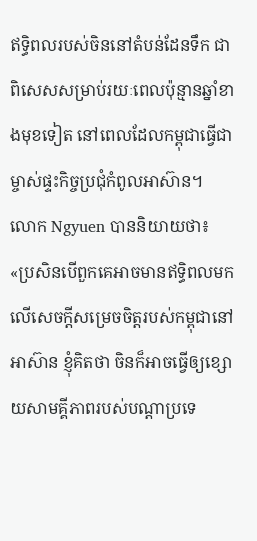ឥទ្ធិពលរបស់ចិននៅតំបន់ដែនទឹក ជាពិសេសសម្រាប់រយៈពេលប៉ុន្មានឆ្នាំខាងមុខទៀត នៅពេលដែលកម្ពុជាធ្វើជាម្ចាស់ផ្ទះកិច្ចប្រជុំកំពូលអាស៊ាន។
លោក Ngyuen បាននិយាយថា៖ «ប្រសិនបើពួកគេអាចមានឥទ្ធិពលមកលើសេចក្តីសម្រេចចិត្តរបស់កម្ពុជានៅអាស៊ាន ខ្ញុំគិតថា ចិនក៏អាចធ្វើឲ្យខ្សោយសាមគ្គីភាពរបស់បណ្តាប្រទេ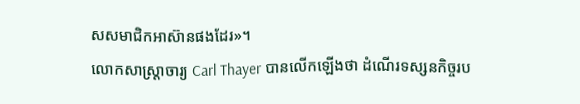សសមាជិកអាស៊ានផងដែរ»។
លោកសាស្ត្រាចារ្យ Carl Thayer បានលើកឡើងថា ដំណើរទស្សនកិច្ចរប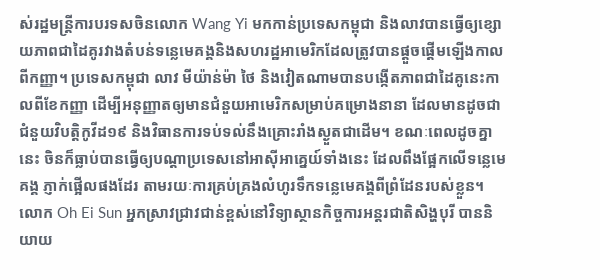ស់រដ្ឋមន្ត្រីការបរទសចិនលោក Wang Yi មកកាន់ប្រទេសកម្ពុជា និងលាវបានធ្វើឲ្យខ្សោយភាពជាដៃគូរវាងតំបន់ទន្លេមេគង្គនិងសហរដ្ឋអាមេរិកដែលត្រូវបានផ្តួចផ្តើមឡើងកាលពីកញ្ញា។ ប្រទេសកម្ពុជា លាវ មីយ៉ាន់ម៉ា ថៃ និងវៀតណាមបានបង្កើតភាពជាដៃគូនេះកាលពីខែកញ្ញា ដើម្បីអនុញ្ញាតឲ្យមានជំនួយអាមេរិកសម្រាប់គម្រោងនានា ដែលមានដូចជាជំនួយវិបត្តិកូវីដ១៩ និងវិធានការទប់ទល់នឹងគ្រោះរាំងស្ងួតជាដើម។ ខណៈពេលដូចគ្នានេះ ចិនក៏ធ្លាប់បានធ្វើឲ្យបណ្តាប្រទេសនៅអាស៊ីអាគ្នេយ៍ទាំងនេះ ដែលពឹងផ្អែកលើទន្លេមេគង្គ ភ្ញាក់ផ្អើលផងដែរ តាមរយៈការគ្រប់គ្រងលំហូរទឹកទន្លេមេគង្គពីព្រំដែនរបស់ខ្លួន។
លោក Oh Ei Sun អ្នកស្រាវជ្រាវជាន់ខ្ពស់នៅវិទ្យាស្ថានកិច្ចការអន្តរជាតិសិង្ហបុរី បាននិយាយ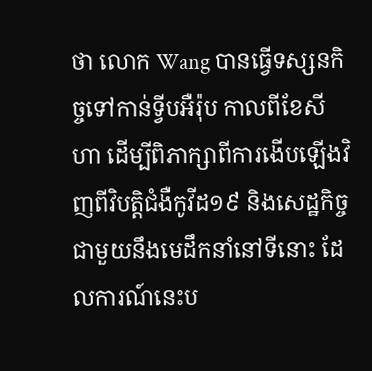ថា លោក Wang បានធ្វើទស្សនកិច្ចទៅកាន់ទ្វីបអឺរ៉ុប កាលពីខែសីហា ដើម្បីពិភាក្សាពីការងើបឡើងវិញពីវិបត្តិជំងឺកូវីដ១៩ និងសេដ្ឋកិច្ច ជាមួយនឹងមេដឹកនាំនៅទីនោះ ដែលការណ៍នេះប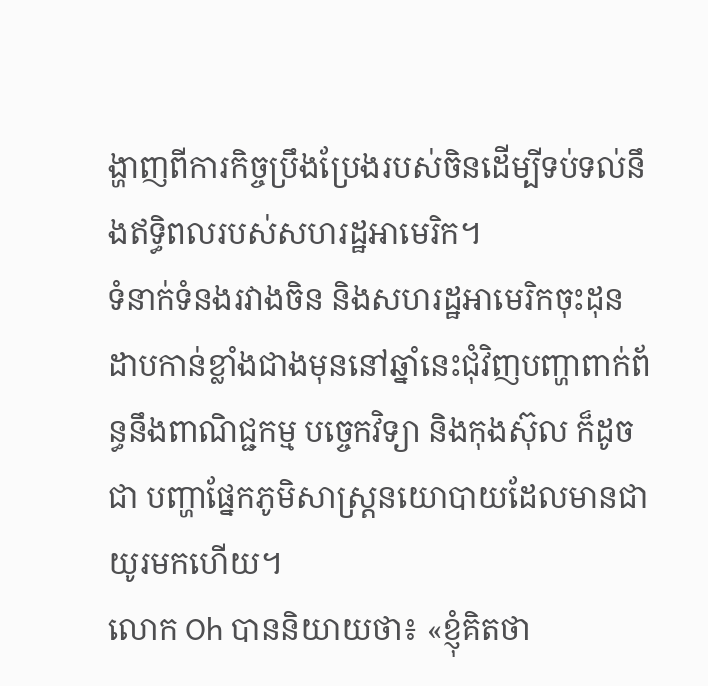ង្ហាញពីការកិច្ចប្រឹងប្រែងរបស់ចិនដើម្បីទប់ទល់នឹងឥទ្ធិពលរបស់សហរដ្ឋអាមេរិក។
ទំនាក់ទំនងរវាងចិន និងសហរដ្ឋអាមេរិកចុះដុនដាបកាន់ខ្លាំងជាងមុននៅឆ្នាំនេះជុំវិញបញ្ហាពាក់ព័ន្ធនឹងពាណិជ្ជកម្ម បច្ចេកវិទ្យា និងកុងស៊ុល ក៏ដូចជា បញ្ហាផ្នែកភូមិសាស្ត្រនយោបាយដែលមានជាយូរមកហើយ។
លោក Oh បាននិយាយថា៖ «ខ្ញុំគិតថា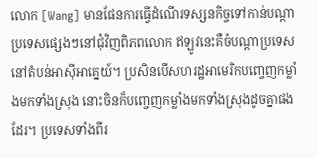លោក [Wang] មានផែនការធ្វើដំណើរទស្សនកិច្ចទៅកាន់បណ្តាប្រទេសផ្សេងៗនៅជុំវិញពិភពលោក ឥឡូវនេះគឺចំបណ្តាប្រទេសនៅតំបន់អាស៊ីអាគ្នេយ៍។ ប្រសិនបើសហរដ្ឋអាមេរិកបញ្ចេញកម្លាំងមកទាំងស្រុង នោះចិនក៏បញ្ចេញកម្លាំងមកទាំងស្រុងដូចគ្នាផងដែរ។ ប្រទេសទាំងពីរ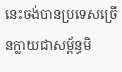នេះចង់បានប្រទេសច្រើនក្លាយជាសម្ព័ន្ធមិ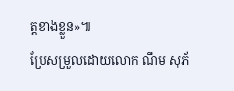ត្តខាងខ្លួន»៕
ប្រែសម្រួលដោយលោក ណឹម សុភ័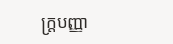ក្រ្តបញ្ញា